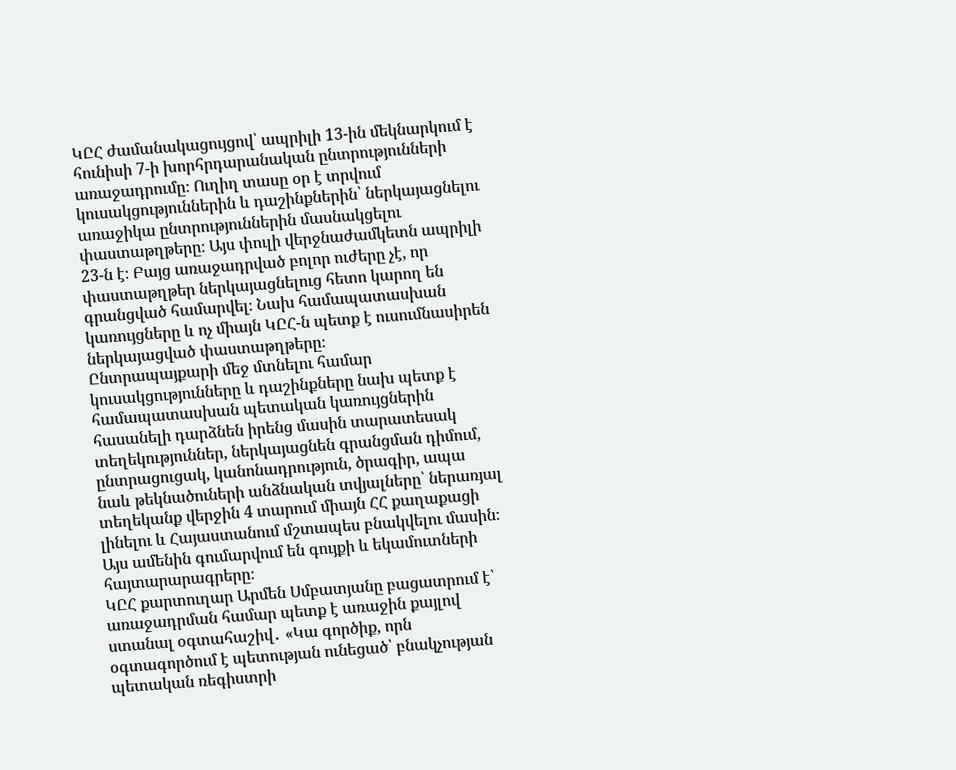ԿԸՀ ժամանակացույցով՝ ապրիլի 13-ին մեկնարկում է հունիսի 7-ի խորհրդարանական ընտրությունների առաջադրումը։ Ուղիղ տասը օր է տրվում կուսակցություններին և դաշինքներին՝ ներկայացնելու առաջիկա ընտրություններին մասնակցելու փաստաթղթերը։ Այս փուլի վերջնաժամկետն ապրիլի 23-ն է։ Բայց առաջադրված բոլոր ուժերը չէ, որ փաստաթղթեր ներկայացնելուց հետո կարող են գրանցված համարվել։ Նախ համապատասխան կառույցները և ոչ միայն ԿԸՀ-ն պետք է ուսումնասիրեն ներկայացված փաստաթղթերը։
Ընտրապայքարի մեջ մտնելու համար կուսակցությունները և դաշինքները նախ պետք է համապատասխան պետական կառույցներին հասանելի դարձնեն իրենց մասին տարատեսակ տեղեկություններ, ներկայացնեն գրանցման դիմում, ընտրացուցակ, կանոնադրություն, ծրագիր, ապա նաև թեկնածուների անձնական տվյալները՝ ներառյալ տեղեկանք վերջին 4 տարում միայն ՀՀ քաղաքացի լինելու և Հայաստանում մշտապես բնակվելու մասին։ Այս ամենին գումարվում են գույքի և եկամուտների հայտարարագրերը։
ԿԸՀ քարտուղար Արմեն Սմբատյանը բացատրում է՝ առաջադրման համար պետք է առաջին քայլով ստանալ օգտահաշիվ․ «Կա գործիք, որն օգտագործում է պետության ունեցած՝ բնակչության պետական ռեգիստրի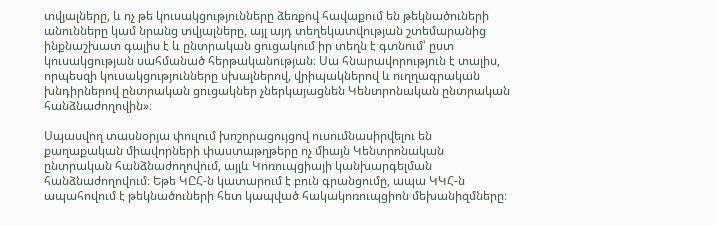տվյալները, և ոչ թե կուսակցությունները ձեռքով հավաքում են թեկնածուների անունները կամ նրանց տվյալները, այլ այդ տեղեկատվության շտեմարանից ինքնաշխատ գալիս է և ընտրական ցուցակում իր տեղն է գտնում՝ ըստ կուսակցության սահմանած հերթականության։ Սա հնարավորություն է տալիս, որպեսզի կուսակցությունները սխալներով, վրիպակներով և ուղղագրական խնդիրներով ընտրական ցուցակներ չներկայացնեն Կենտրոնական ընտրական հանձնաժողովին»։

Սպասվող տասնօրյա փուլում խոշորացույցով ուսումնասիրվելու են քաղաքական միավորների փաստաթղթերը ոչ միայն Կենտրոնական ընտրական հանձնաժողովում, այլև Կոռուպցիայի կանխարգելման հանձնաժողովում։ Եթե ԿԸՀ-ն կատարում է բուն գրանցումը, ապա ԿԿՀ-ն ապահովում է թեկնածուների հետ կապված հակակոռուպցիոն մեխանիզմները։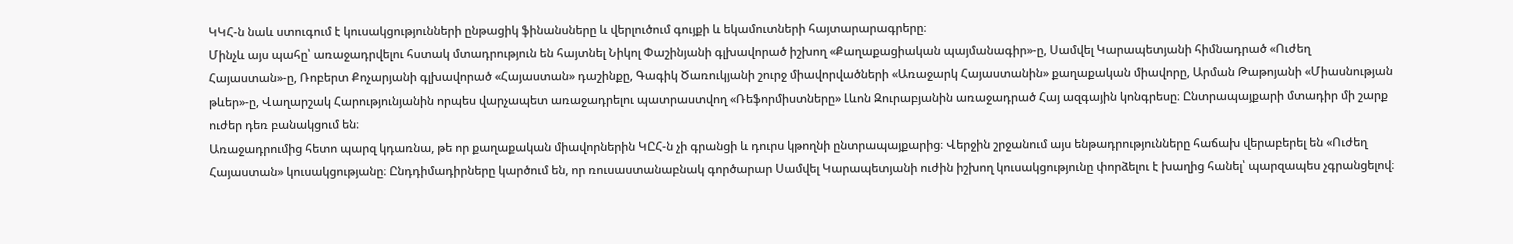ԿԿՀ-ն նաև ստուգում է կուսակցությունների ընթացիկ ֆինանսները և վերլուծում գույքի և եկամուտների հայտարարագրերը։
Մինչև այս պահը՝ առաջադրվելու հստակ մտադրություն են հայտնել Նիկոլ Փաշինյանի գլխավորած իշխող «Քաղաքացիական պայմանագիր»-ը, Սամվել Կարապետյանի հիմնադրած «Ուժեղ Հայաստան»-ը, Ռոբերտ Քոչարյանի գլխավորած «Հայաստան» դաշինքը, Գագիկ Ծառուկյանի շուրջ միավորվածների «Առաջարկ Հայաստանին» քաղաքական միավորը, Արման Թաթոյանի «Միասնության թևեր»-ը, Վաղարշակ Հարությունյանին որպես վարչապետ առաջադրելու պատրաստվող «Ռեֆորմիստները» Լևոն Զուրաբյանին առաջադրած Հայ ազգային կոնգրեսը։ Ընտրապայքարի մտադիր մի շարք ուժեր դեռ բանակցում են։
Առաջադրումից հետո պարզ կդառնա, թե որ քաղաքական միավորներին ԿԸՀ-ն չի գրանցի և դուրս կթողնի ընտրապայքարից։ Վերջին շրջանում այս ենթադրությունները հաճախ վերաբերել են «Ուժեղ Հայաստան» կուսակցությանը։ Ընդդիմադիրները կարծում են, որ ռուսաստանաբնակ գործարար Սամվել Կարապետյանի ուժին իշխող կուսակցությունը փորձելու է խաղից հանել՝ պարզապես չգրանցելով։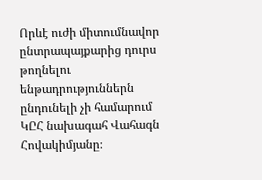Որևէ ուժի միտումնավոր ընտրապայքարից դուրս թողնելու ենթադրություններն ընդունելի չի համարում ԿԸՀ նախագահ Վահագն Հովակիմյանը։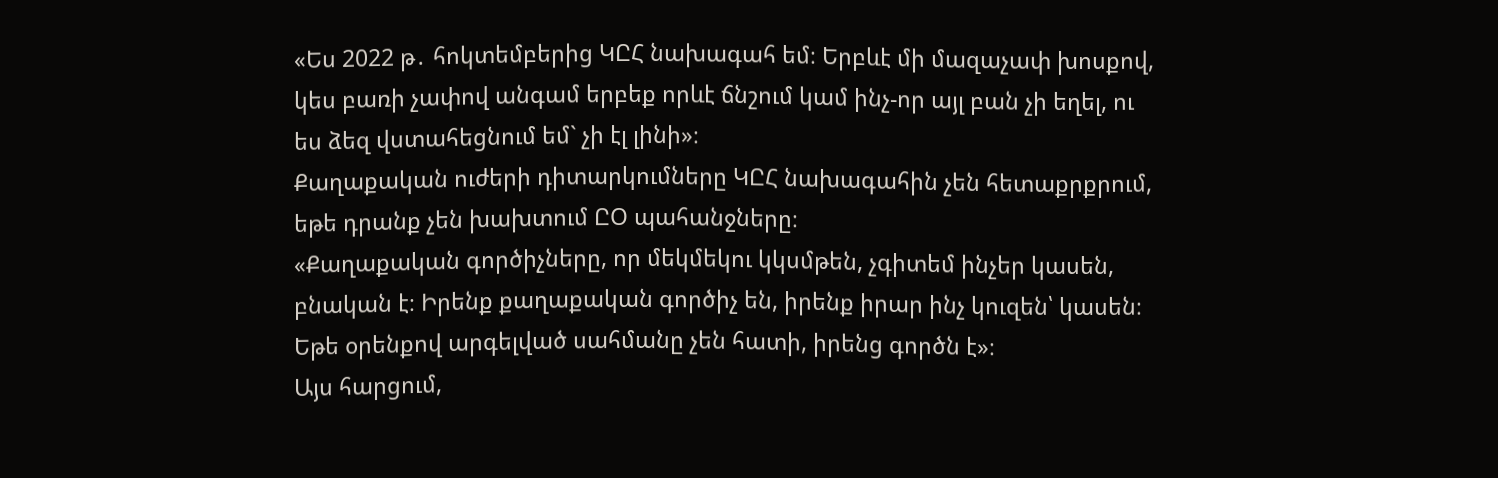«Ես 2022 թ․ հոկտեմբերից ԿԸՀ նախագահ եմ։ Երբևէ մի մազաչափ խոսքով, կես բառի չափով անգամ երբեք որևէ ճնշում կամ ինչ-որ այլ բան չի եղել, ու ես ձեզ վստահեցնում եմ` չի էլ լինի»։
Քաղաքական ուժերի դիտարկումները ԿԸՀ նախագահին չեն հետաքրքրում, եթե դրանք չեն խախտում ԸՕ պահանջները։
«Քաղաքական գործիչները, որ մեկմեկու կկսմթեն, չգիտեմ ինչեր կասեն, բնական է։ Իրենք քաղաքական գործիչ են, իրենք իրար ինչ կուզեն՝ կասեն։ Եթե օրենքով արգելված սահմանը չեն հատի, իրենց գործն է»։
Այս հարցում,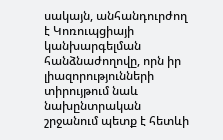սակայն, անհանդուրժող է Կոռուպցիայի կանխարգելման հանձնաժողովը, որն իր լիազորությունների տիրույթում նաև նախընտրական շրջանում պետք է հետևի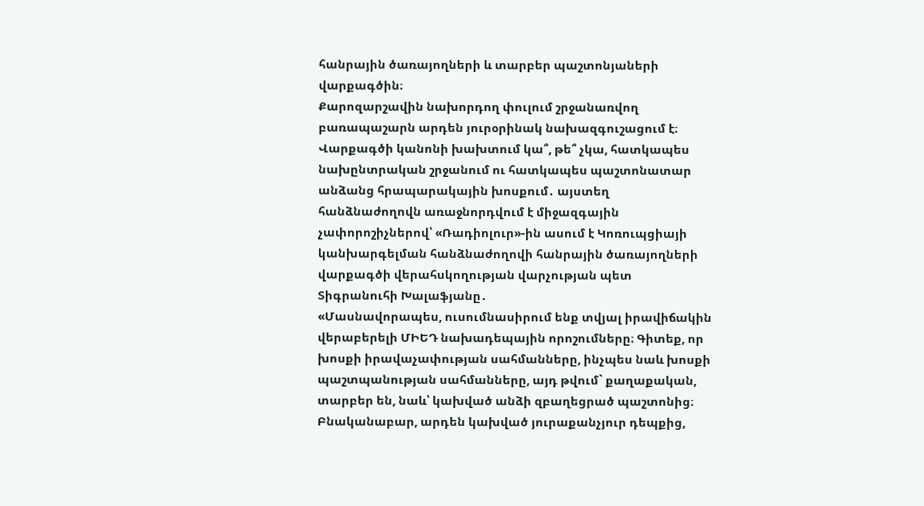հանրային ծառայողների և տարբեր պաշտոնյաների վարքագծին։
Քարոզարշավին նախորդող փուլում շրջանառվող բառապաշարն արդեն յուրօրինակ նախազգուշացում է։ Վարքագծի կանոնի խախտում կա՞, թե՞ չկա, հատկապես նախընտրական շրջանում ու հատկապես պաշտոնատար անձանց հրապարակային խոսքում․ այստեղ հանձնաժողովն առաջնորդվում է միջազգային չափորոշիչներով՝ «Ռադիոլուր»-ին ասում է Կոռուպցիայի կանխարգելման հանձնաժողովի հանրային ծառայողների վարքագծի վերահսկողության վարչության պետ Տիգրանուհի Խալաֆյանը․
«Մասնավորապես, ուսումնասիրում ենք տվյալ իրավիճակին վերաբերելի ՄԻԵԴ նախադեպային որոշումները։ Գիտեք, որ խոսքի իրավաչափության սահմանները, ինչպես նաև խոսքի պաշտպանության սահմանները, այդ թվում` քաղաքական, տարբեր են, նաև՝ կախված անձի զբաղեցրած պաշտոնից։ Բնականաբար, արդեն կախված յուրաքանչյուր դեպքից,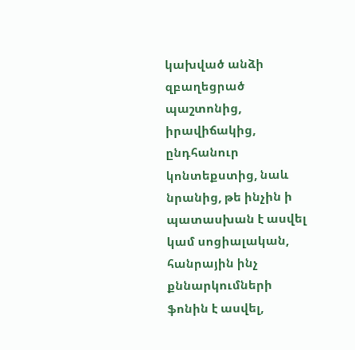կախված անձի զբաղեցրած պաշտոնից, իրավիճակից, ընդհանուր կոնտեքստից, նաև նրանից, թե ինչին ի պատասխան է ասվել կամ սոցիալական, հանրային ինչ քննարկումների ֆոնին է ասվել,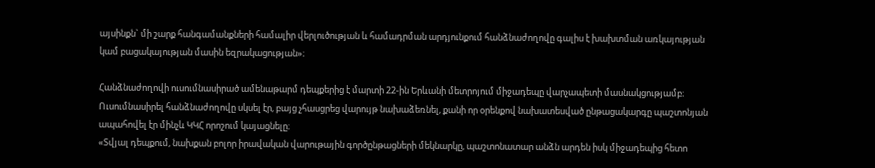այսինքն` մի շարք հանգամանքների համալիր վերլուծության և համադրման արդյունքում հանձնաժողովը գալիս է խախտման առկայության կամ բացակայության մասին եզրակացության»։

Հանձնաժողովի ուսումնասիրած ամենաթարմ դեպքերից է մարտի 22-ին Երևանի մետրոյում միջադեպը վարչապետի մասնակցությամբ։ Ուսումնասիրել հանձնաժողովը սկսել էր, բայց չհասցրեց վարույթ նախաձեռնել, քանի որ օրենքով նախատեսված ընթացակարգը պաշտոնյան ապահովել էր մինչև ԿԿՀ որոշում կայացնելը։
«Տվյալ դեպքում, նախքան բոլոր իրավական վարութային գործընթացների մեկնարկը, պաշտոնատար անձն արդեն իսկ միջադեպից հետո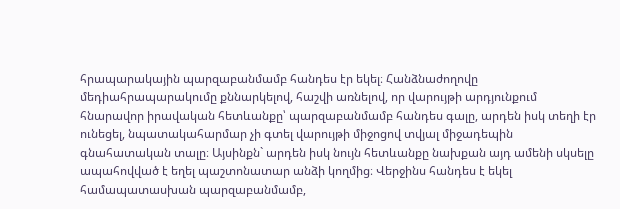հրապարակային պարզաբանմամբ հանդես էր եկել։ Հանձնաժողովը մեդիահրապարակումը քննարկելով, հաշվի առնելով, որ վարույթի արդյունքում հնարավոր իրավական հետևանքը՝ պարզաբանմամբ հանդես գալը, արդեն իսկ տեղի էր ունեցել, նպատակահարմար չի գտել վարույթի միջոցով տվյալ միջադեպին գնահատական տալը։ Այսինքն` արդեն իսկ նույն հետևանքը նախքան այդ ամենի սկսելը ապահովված է եղել պաշտոնատար անձի կողմից։ Վերջինս հանդես է եկել համապատասխան պարզաբանմամբ,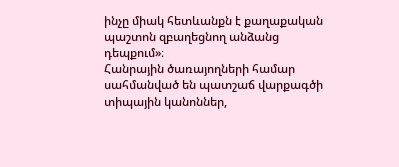ինչը միակ հետևանքն է քաղաքական պաշտոն զբաղեցնող անձանց դեպքում»։
Հանրային ծառայողների համար սահմանված են պատշաճ վարքագծի տիպային կանոններ,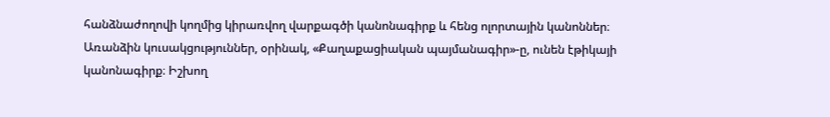հանձնաժողովի կողմից կիրառվող վարքագծի կանոնագիրք և հենց ոլորտային կանոններ։ Առանձին կուսակցություններ, օրինակ, «Քաղաքացիական պայմանագիր»-ը, ունեն էթիկայի կանոնագիրք։ Իշխող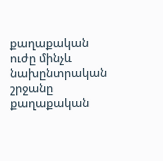քաղաքական ուժը մինչև նախընտրական շրջանը քաղաքական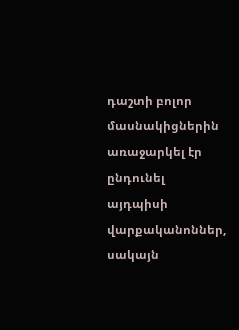դաշտի բոլոր մասնակիցներին առաջարկել էր ընդունել այդպիսի վարքականոններ, սակայն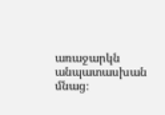առաջարկն անպատասխան մնաց։